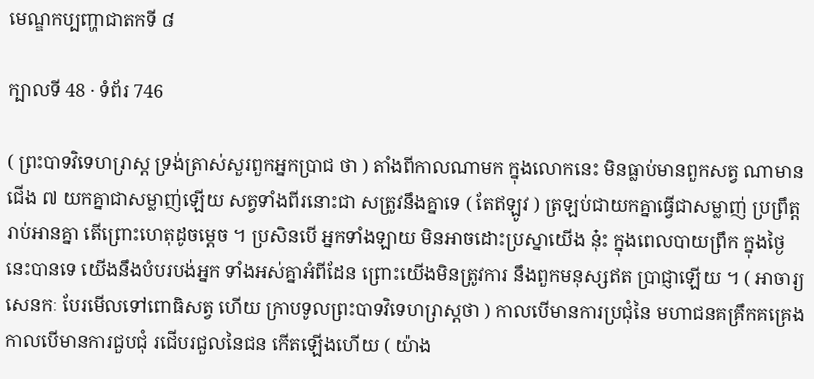មេណ្ឌកប្បញ្ហាជាតកទី ៨

ក្បាលទី 48 · ទំព័រ 746

( ព្រះបាទវិទេហរ្រាស្ត ទ្រង់ត្រាស់សួរពួកអ្នកប្រាជ ថា ) តាំងពីកាលណាមក ក្នុងលោកនេះ មិនធ្លាប់មានពួកសត្វ ណាមានជើង ៧ យកគ្នាជាសម្លាញ់ឡើយ សត្វទាំងពីរនោះជា សត្រូវនឹងគ្នាទេ ( តែឥឡូវ ) ត្រឡប់ជាយកគ្នាធ្វើជាសម្លាញ់ ប្រព្រឹត្តរាប់អានគ្នា តើព្រោះហេតុដូចម្តេច ។ ប្រសិនបើ អ្នកទាំងឡាយ មិនអាចដោះប្រស្នាយើង នុ៎ះ ក្នុងពេលបាយព្រឹក ក្នុងថ្ងៃនេះបានទេ យើងនឹងបំបរបង់អ្នក ទាំងអស់គ្នាអំពីដែន ព្រោះយើងមិនត្រូវការ នឹងពួកមនុស្សឥត ប្រាជ្ញាឡើយ ។ ( អាចារ្យសេនកៈ បែរមើលទៅពោធិសត្វ ហើយ ក្រាបទូលព្រះបាទវិទេហរ្រាស្តថា ) កាលបើមានការប្រជុំនៃ មហាជនគគ្រឹកគគ្រេង កាលបើមានការជួបជុំ រជើបរជួលនៃជន កើតឡើងហើយ ( យ៉ាង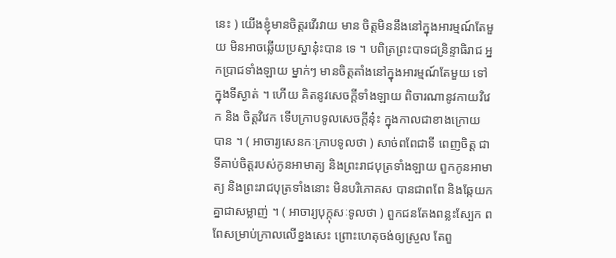នេះ ) យើងខ្ញុំមានចិត្តរវើរវាយ មាន ចិត្តមិននឹងនៅក្នុងអារម្មណ៍តែមួយ មិនអាចឆ្លើយប្រស្នានុ៎ះបាន ទេ ។ បពិត្រព្រះបាទជន្រិន្ទាធិរាជ អ្នកប្រាជទាំងឡាយ ម្នាក់ៗ មានចិត្តតាំងនៅក្នុងអារម្មណ៍តែមួយ ទៅក្នុងទីស្ងាត់ ។ ហើយ គិតនូវសេចក្តីទាំងឡាយ ពិចារណានូវកាយវិវេក និង ចិត្តវិវេក ទើបក្រាបទូលសេចក្តីនុ៎ះ ក្នុងកាលជាខាងក្រោយ បាន ។ ( អាចារ្យសេនកៈក្រាបទូលថា ) សាច់ពពែជាទី ពេញចិត្ត ជាទីគាប់ចិត្តរបស់កូនអាមាត្យ និងព្រះរាជបុត្រទាំងឡាយ ពួកកូនអាមាត្យ និងព្រះរាជបុត្រទាំងនោះ មិនបរិភោគស បានជាពពែ និងឆ្កែយកគ្នាជាសម្លាញ់ ។ ( អាចារ្យបុក្កុសៈទូលថា ) ពួកជនតែងពន្លះស្បែក ពពែសម្រាប់ក្រាលលើខ្នងសេះ ព្រោះហេតុចង់ឲ្យស្រួល តែពួ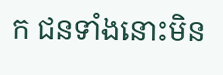ក ជនទាំងនោះមិន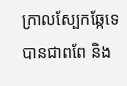ក្រាលស្បែកឆ្កែទេ បានជាពពែ និង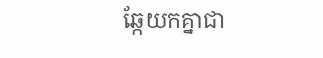ឆ្កែយកគ្នាជា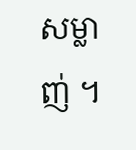សម្លាញ់ ។